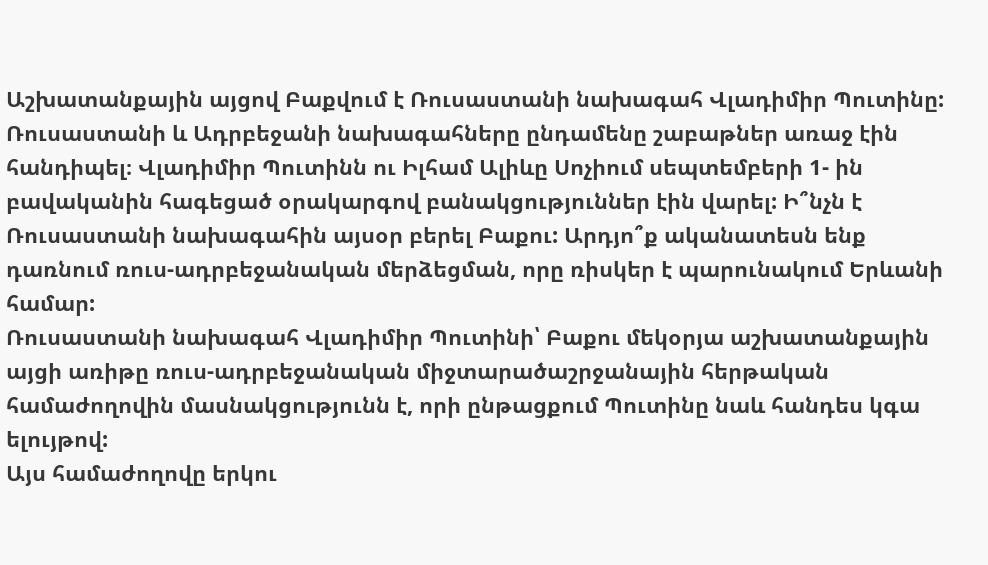Աշխատանքային այցով Բաքվում է Ռուսաստանի նախագահ Վլադիմիր Պուտինը: Ռուսաստանի և Ադրբեջանի նախագահները ընդամենը շաբաթներ առաջ էին հանդիպել։ Վլադիմիր Պուտինն ու Իլհամ Ալիևը Սոչիում սեպտեմբերի 1- ին բավականին հագեցած օրակարգով բանակցություններ էին վարել: Ի՞նչն է Ռուսաստանի նախագահին այսօր բերել Բաքու: Արդյո՞ք ականատեսն ենք դառնում ռուս-ադրբեջանական մերձեցման, որը ռիսկեր է պարունակում Երևանի համար:
Ռուսաստանի նախագահ Վլադիմիր Պուտինի՝ Բաքու մեկօրյա աշխատանքային այցի առիթը ռուս-ադրբեջանական միջտարածաշրջանային հերթական համաժողովին մասնակցությունն է, որի ընթացքում Պուտինը նաև հանդես կգա ելույթով:
Այս համաժողովը երկու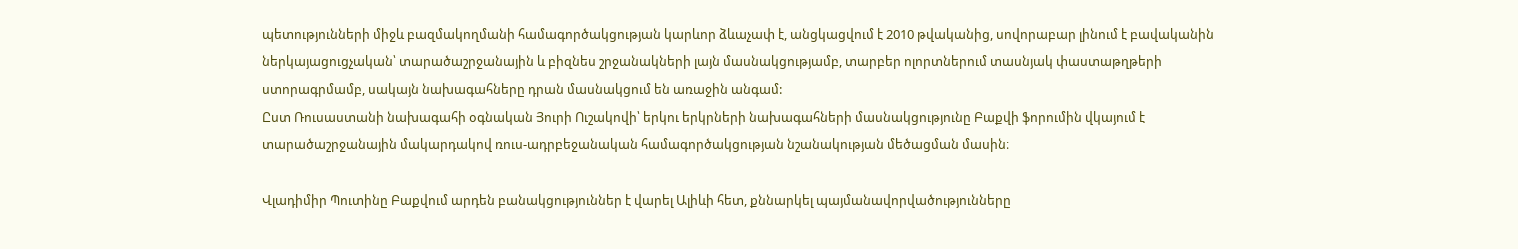պետությունների միջև բազմակողմանի համագործակցության կարևոր ձևաչափ է, անցկացվում է 2010 թվականից, սովորաբար լինում է բավականին ներկայացուցչական՝ տարածաշրջանային և բիզնես շրջանակների լայն մասնակցությամբ, տարբեր ոլորտներում տասնյակ փաստաթղթերի ստորագրմամբ, սակայն նախագահները դրան մասնակցում են առաջին անգամ:
Ըստ Ռուսաստանի նախագահի օգնական Յուրի Ուշակովի՝ երկու երկրների նախագահների մասնակցությունը Բաքվի ֆորումին վկայում է տարածաշրջանային մակարդակով ռուս-ադրբեջանական համագործակցության նշանակության մեծացման մասին։

Վլադիմիր Պուտինը Բաքվում արդեն բանակցություններ է վարել Ալիևի հետ, քննարկել պայմանավորվածությունները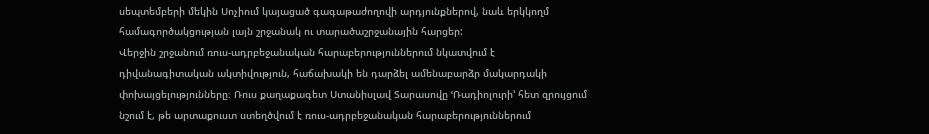սեպտեմբերի մեկին Սոչիում կայացած գագաթաժողովի արդյունքներով, նաև երկկողմ համագործակցության լայն շրջանակ ու տարածաշրջանային հարցեր:
Վերջին շրջանում ռուս-ադրբեջանական հարաբերություններում նկատվում է դիվանագիտական ակտիվություն, հաճախակի են դարձել ամենաբարձր մակարդակի փոխայցելությունները։ Ռուս քաղաքագետ Ստանիսլավ Տարասովը ՙՌադիոլուրի՚ հետ զրույցում նշում է, թե արտաքուստ ստեղծվում է ռուս-ադրբեջանական հարաբերություններում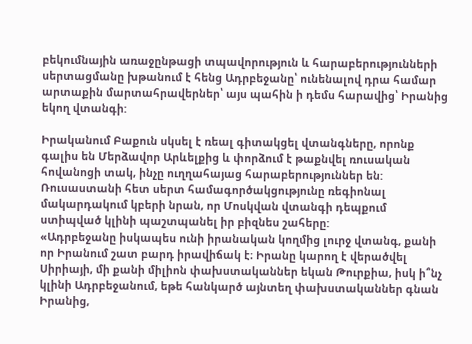բեկումնային առաջընթացի տպավորություն և հարաբերությունների սերտացմանը խթանում է հենց Ադրբեջանը՝ ունենալով դրա համար արտաքին մարտահրավերներ՝ այս պահին ի դեմս հարավից՝ Իրանից եկող վտանգի:

Իրականում Բաքուն սկսել է ռեալ գիտակցել վտանգները, որոնք գալիս են Մերձավոր Արևելքից և փորձում է թաքնվել ռուսական հովանոցի տակ, ինչը ուղղահայաց հարաբերություններ են: Ռուսաստանի հետ սերտ համագործակցությունը ռեգիոնալ մակարդակում կբերի նրան, որ Մոսկվան վտանգի դեպքում ստիպված կլինի պաշտպանել իր բիզնես շահերը:
«Ադրբեջանը իսկապես ունի իրանական կողմից լուրջ վտանգ, քանի որ Իրանում շատ բարդ իրավիճակ է։ Իրանը կարող է վերածվել Սիրիայի, մի քանի միլիոն փախստականներ եկան Թուրքիա, իսկ ի՞նչ կլինի Ադրբեջանում, եթե հանկարծ այնտեղ փախստականներ գնան Իրանից,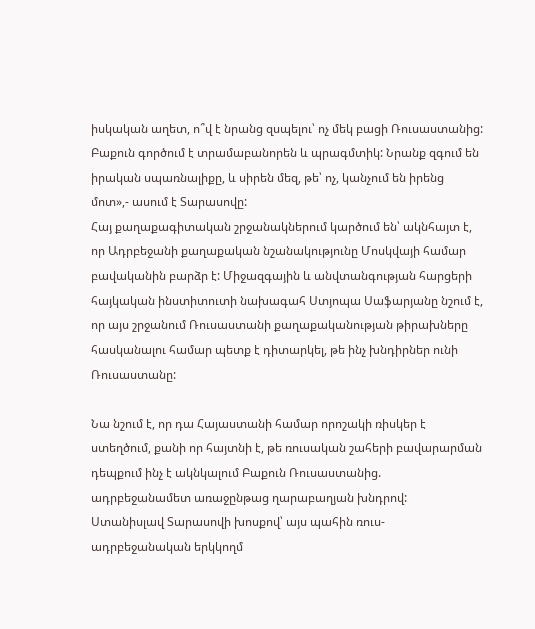իսկական աղետ, ո՞վ է նրանց զսպելու՝ ոչ մեկ բացի Ռուսաստանից: Բաքուն գործում է տրամաբանորեն և պրագմտիկ: Նրանք զգում են իրական սպառնալիքը, և սիրեն մեզ, թե՝ ոչ, կանչում են իրենց մոտ»,- ասում է Տարասովը:
Հայ քաղաքագիտական շրջանակներում կարծում են՝ ակնհայտ է, որ Ադրբեջանի քաղաքական նշանակությունը Մոսկվայի համար բավականին բարձր է: Միջազգային և անվտանգության հարցերի հայկական ինստիտուտի նախագահ Ստյոպա Սաֆարյանը նշում է, որ այս շրջանում Ռուսաստանի քաղաքականության թիրախները հասկանալու համար պետք է դիտարկել, թե ինչ խնդիրներ ունի Ռուսաստանը:

Նա նշում է, որ դա Հայաստանի համար որոշակի ռիսկեր է ստեղծում, քանի որ հայտնի է, թե ռուսական շահերի բավարարման դեպքում ինչ է ակնկալում Բաքուն Ռուսաստանից. ադրբեջանամետ առաջընթաց ղարաբաղյան խնդրով:
Ստանիսլավ Տարասովի խոսքով՝ այս պահին ռուս-ադրբեջանական երկկողմ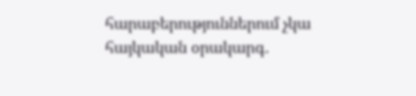հարաբերություններում չկա հայկական օրակարգ.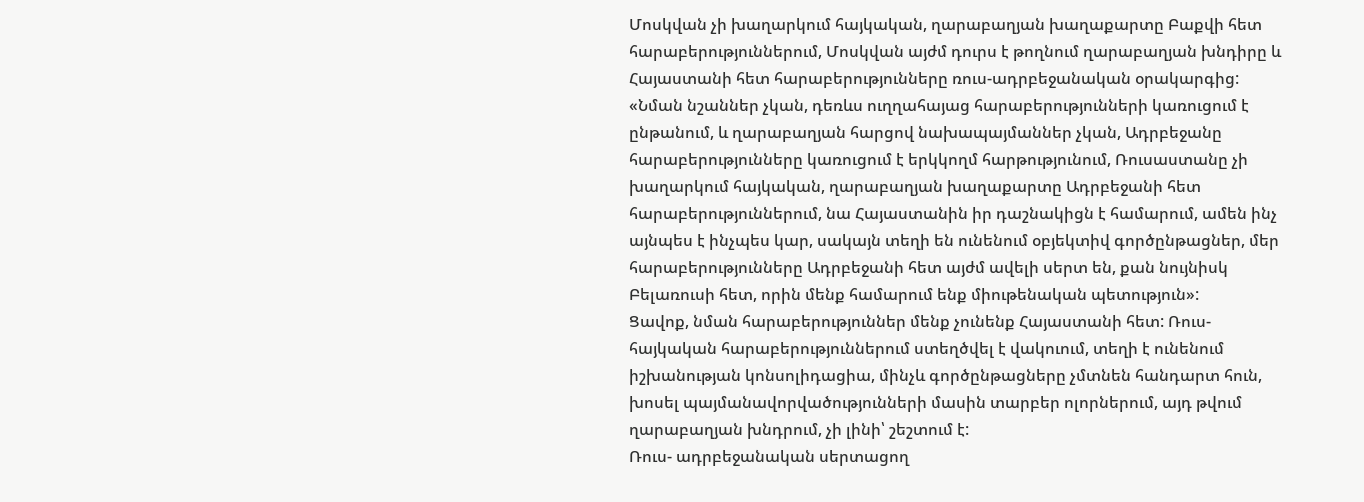Մոսկվան չի խաղարկում հայկական, ղարաբաղյան խաղաքարտը Բաքվի հետ հարաբերություններում, Մոսկվան այժմ դուրս է թողնում ղարաբաղյան խնդիրը և Հայաստանի հետ հարաբերությունները ռուս-ադրբեջանական օրակարգից:
«Նման նշաններ չկան, դեռևս ուղղահայաց հարաբերությունների կառուցում է ընթանում, և ղարաբաղյան հարցով նախապայմաններ չկան, Ադրբեջանը հարաբերությունները կառուցում է երկկողմ հարթությունում, Ռուսաստանը չի խաղարկում հայկական, ղարաբաղյան խաղաքարտը Ադրբեջանի հետ հարաբերություններում, նա Հայաստանին իր դաշնակիցն է համարում, ամեն ինչ այնպես է ինչպես կար, սակայն տեղի են ունենում օբյեկտիվ գործընթացներ, մեր հարաբերությունները Ադրբեջանի հետ այժմ ավելի սերտ են, քան նույնիսկ Բելառուսի հետ, որին մենք համարում ենք միութենական պետություն»:
Ցավոք, նման հարաբերություններ մենք չունենք Հայաստանի հետ: Ռուս-հայկական հարաբերություններում ստեղծվել է վակուում, տեղի է ունենում իշխանության կոնսոլիդացիա, մինչև գործընթացները չմտնեն հանդարտ հուն, խոսել պայմանավորվածությունների մասին տարբեր ոլորներում, այդ թվում ղարաբաղյան խնդրում, չի լինի՝ շեշտում է:
Ռուս- ադրբեջանական սերտացող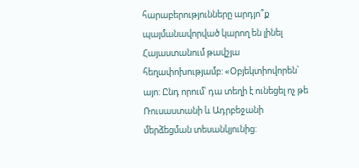հարաբերությունները արդյո՞ք պայմանավորված կարող են լինել Հայաստանում թավշյա հեղափոխությամբ: «Օբյեկտիովորեն՝ այո: Ընդ որում՝ դա տեղի է ունեցել ոչ թե Ռուսաստանի և Ադրբեջանի մերձեցման տեսանկյունից: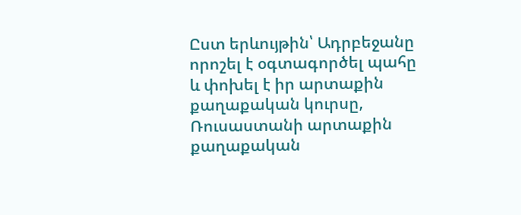Ըստ երևույթին՝ Ադրբեջանը որոշել է օգտագործել պահը և փոխել է իր արտաքին քաղաքական կուրսը, Ռուսաստանի արտաքին քաղաքական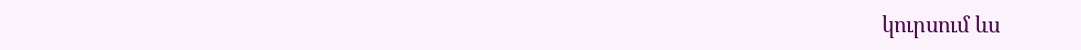կուրսում ևս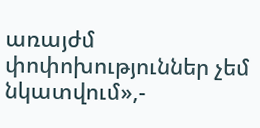առայժմ փոփոխություններ չեմ նկատվում»,-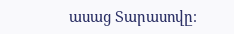ասաց Տարասովը։